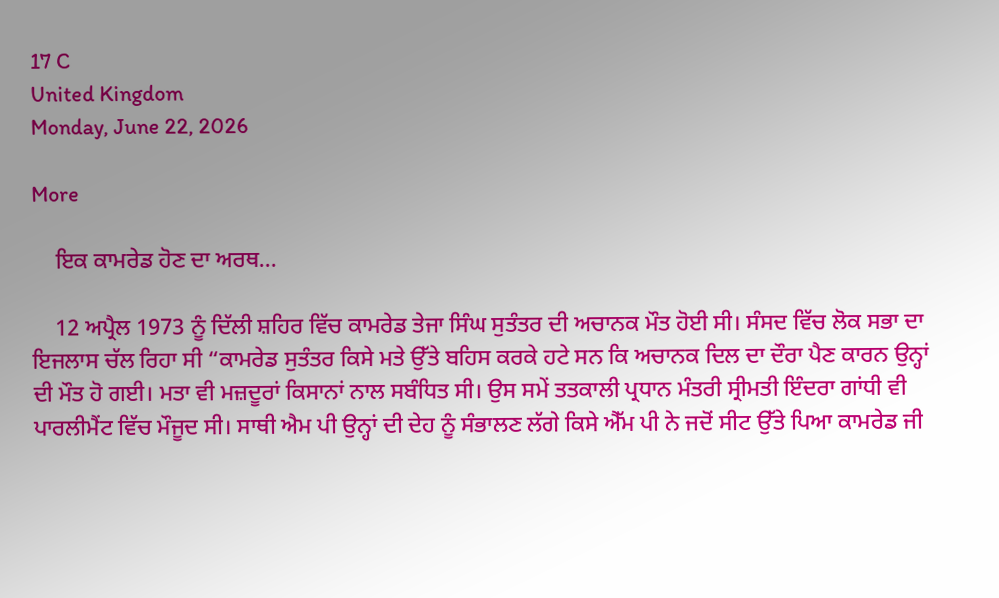17 C
United Kingdom
Monday, June 22, 2026

More

    ਇਕ ਕਾਮਰੇਡ ਹੋਣ ਦਾ ਅਰਥ…

    12 ਅਪ੍ਰੈਲ 1973 ਨੂੰ ਦਿੱਲੀ ਸ਼ਹਿਰ ਵਿੱਚ ਕਾਮਰੇਡ ਤੇਜਾ ਸਿੰਘ ਸੁਤੰਤਰ ਦੀ ਅਚਾਨਕ ਮੌਤ ਹੋਈ ਸੀ। ਸੰਸਦ ਵਿੱਚ ਲੋਕ ਸਭਾ ਦਾ ਇਜਲਾਸ ਚੱਲ ਰਿਹਾ ਸੀ “ਕਾਮਰੇਡ ਸੁਤੰਤਰ ਕਿਸੇ ਮਤੇ ਉੱਤੇ ਬਹਿਸ ਕਰਕੇ ਹਟੇ ਸਨ ਕਿ ਅਚਾਨਕ ਦਿਲ ਦਾ ਦੌਰਾ ਪੈਣ ਕਾਰਨ ਉਨ੍ਹਾਂ ਦੀ ਮੌਤ ਹੋ ਗਈ। ਮਤਾ ਵੀ ਮਜ਼ਦੂਰਾਂ ਕਿਸਾਨਾਂ ਨਾਲ ਸਬੰਧਿਤ ਸੀ। ਉਸ ਸਮੇਂ ਤਤਕਾਲੀ ਪ੍ਰਧਾਨ ਮੰਤਰੀ ਸ੍ਰੀਮਤੀ ਇੰਦਰਾ ਗਾਂਧੀ ਵੀ ਪਾਰਲੀਮੈਂਟ ਵਿੱਚ ਮੌਜੂਦ ਸੀ। ਸਾਥੀ ਐਮ ਪੀ ਉਨ੍ਹਾਂ ਦੀ ਦੇਹ ਨੂੰ ਸੰਭਾਲਣ ਲੱਗੇ ਕਿਸੇ ਐੱਮ ਪੀ ਨੇ ਜਦੋਂ ਸੀਟ ਉੱਤੇ ਪਿਆ ਕਾਮਰੇਡ ਜੀ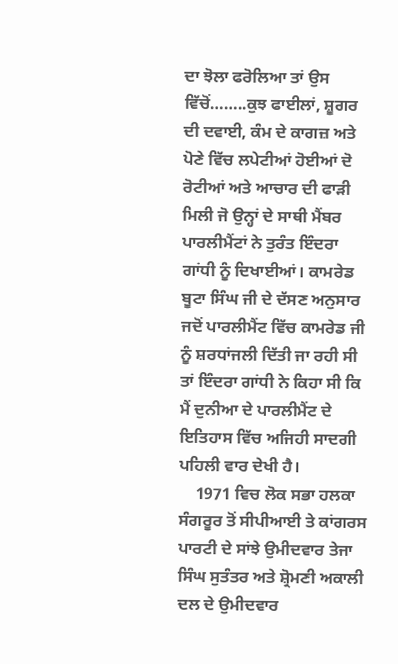ਦਾ ਝੋਲਾ ਫਰੋਲਿਆ ਤਾਂ ਉਸ ਵਿੱਚੋਂ……..ਕੁਝ ਫਾਈਲਾਂ, ਸ਼ੂਗਰ ਦੀ ਦਵਾਈ, ਕੰਮ ਦੇ ਕਾਗਜ਼ ਅਤੇ ਪੋਣੇ ਵਿੱਚ ਲਪੇਟੀਆਂ ਹੋਈਆਂ ਦੋ ਰੋਟੀਆਂ ਅਤੇ ਆਚਾਰ ਦੀ ਫਾੜੀ ਮਿਲੀ ਜੋ ਉਨ੍ਹਾਂ ਦੇ ਸਾਥੀ ਮੈਂਬਰ ਪਾਰਲੀਮੈਂਟਾਂ ਨੇ ਤੁਰੰਤ ਇੰਦਰਾ ਗਾਂਧੀ ਨੂੰ ਦਿਖਾਈਆਂ। ਕਾਮਰੇਡ ਬੂਟਾ ਸਿੰਘ ਜੀ ਦੇ ਦੱਸਣ ਅਨੁਸਾਰ ਜਦੋਂ ਪਾਰਲੀਮੈਂਟ ਵਿੱਚ ਕਾਮਰੇਡ ਜੀ ਨੂੰ ਸ਼ਰਧਾਂਜਲੀ ਦਿੱਤੀ ਜਾ ਰਹੀ ਸੀ ਤਾਂ ਇੰਦਰਾ ਗਾਂਧੀ ਨੇ ਕਿਹਾ ਸੀ ਕਿ ਮੈਂ ਦੁਨੀਆ ਦੇ ਪਾਰਲੀਮੈਂਟ ਦੇ ਇਤਿਹਾਸ ਵਿੱਚ ਅਜਿਹੀ ਸਾਦਗੀ ਪਹਿਲੀ ਵਾਰ ਦੇਖੀ ਹੈ।
    1971 ਵਿਚ ਲੋਕ ਸਭਾ ਹਲਕਾ ਸੰਗਰੂਰ ਤੋਂ ਸੀਪੀਆਈ ਤੇ ਕਾਂਗਰਸ ਪਾਰਟੀ ਦੇ ਸਾਂਝੇ ਉਮੀਦਵਾਰ ਤੇਜਾ ਸਿੰਘ ਸੁਤੰਤਰ ਅਤੇ ਸ਼੍ਰੋਮਣੀ ਅਕਾਲੀ ਦਲ ਦੇ ਉਮੀਦਵਾਰ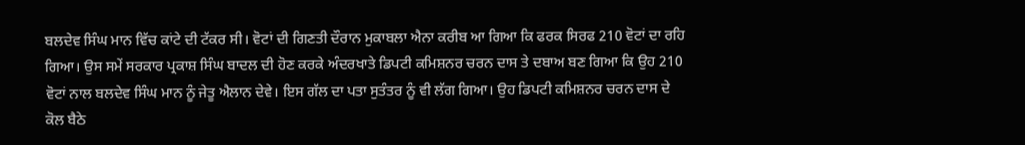ਬਲਦੇਵ ਸਿੰਘ ਮਾਨ ਵਿੱਚ ਕਾਂਟੇ ਦੀ ਟੱਕਰ ਸੀ। ਵੋਟਾਂ ਦੀ ਗਿਣਤੀ ਦੌਰਾਨ ਮੁਕਾਬਲਾ ਐਨਾ ਕਰੀਬ ਆ ਗਿਆ ਕਿ ਫਰਕ ਸਿਰਫ 210 ਵੋਟਾਂ ਦਾ ਰਹਿ ਗਿਆ। ਉਸ ਸਮੇਂ ਸਰਕਾਰ ਪ੍ਰਕਾਸ਼ ਸਿੰਘ ਬਾਦਲ ਦੀ ਹੋਣ ਕਰਕੇ ਅੰਦਰਖਾਤੇ ਡਿਪਟੀ ਕਮਿਸ਼ਨਰ ਚਰਨ ਦਾਸ ਤੇ ਦਬਾਅ ਬਣ ਗਿਆ ਕਿ ਉਹ 210 ਵੋਟਾਂ ਨਾਲ ਬਲਦੇਵ ਸਿੰਘ ਮਾਨ ਨੂੰ ਜੇਤੂ ਐਲਾਨ ਦੇਵੇ। ਇਸ ਗੱਲ ਦਾ ਪਤਾ ਸੁਤੰਤਰ ਨੂੰ ਵੀ ਲੱਗ ਗਿਆ। ਉਹ ਡਿਪਟੀ ਕਮਿਸ਼ਨਰ ਚਰਨ ਦਾਸ ਦੇ ਕੋਲ ਬੈਠੇ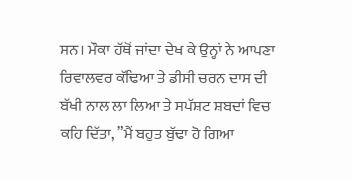ਸਨ। ਮੌਕਾ ਹੱਥੋਂ ਜਾਂਦਾ ਦੇਖ ਕੇ ਉਨ੍ਹਾਂ ਨੇ ਆਪਣਾ ਰਿਵਾਲਵਰ ਕੱਢਿਆ ਤੇ ਡੀਸੀ ਚਰਨ ਦਾਸ ਦੀ ਬੱਖੀ ਨਾਲ ਲਾ ਲਿਆ ਤੇ ਸਪੱਸ਼ਟ ਸ਼ਬਦਾਂ ਵਿਚ ਕਹਿ ਦਿੱਤਾ, ”ਮੈਂ ਬਹੁਤ ਬੁੱਢਾ ਹੋ ਗਿਆ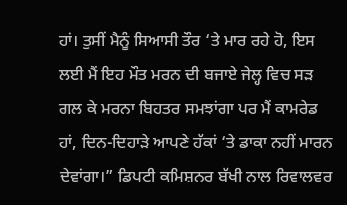ਹਾਂ। ਤੁਸੀਂ ਮੈਨੂੰ ਸਿਆਸੀ ਤੌਰ ‘ਤੇ ਮਾਰ ਰਹੇ ਹੋ, ਇਸ ਲਈ ਮੈਂ ਇਹ ਮੌਤ ਮਰਨ ਦੀ ਬਜਾਏ ਜੇਲ੍ਹ ਵਿਚ ਸੜ ਗਲ ਕੇ ਮਰਨਾ ਬਿਹਤਰ ਸਮਝਾਂਗਾ ਪਰ ਮੈਂ ਕਾਮਰੇਡ ਹਾਂ, ਦਿਨ-ਦਿਹਾੜੇ ਆਪਣੇ ਹੱਕਾਂ ‘ਤੇ ਡਾਕਾ ਨਹੀਂ ਮਾਰਨ ਦੇਵਾਂਗਾ।” ਡਿਪਟੀ ਕਮਿਸ਼ਨਰ ਬੱਖੀ ਨਾਲ ਰਿਵਾਲਵਰ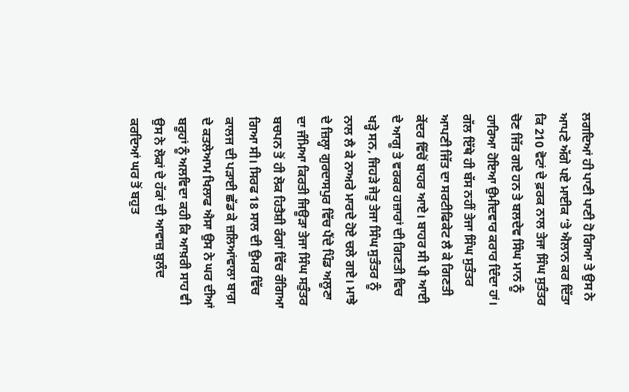ਲਗਦਿਆਂ ਹੀ ਪਾਣੀ ਪਾਣੀ ਹੋ ਗਿਆ ਤੇ ਉਸ ਨੇ ਆਪਣੇ ਅੱਗੇ ਪਏ ਮਾਈਕ ‘ਤੇ ਐਲਾਨ ਕਰ ਦਿੱਤਾ ਕਿ 210 ਵੋਟਾਂ ਦੇ ਫ਼ਰਕ ਨਾਲ ਤੇਜਾ ਸਿੰਘ ਸੁਤੰਤਰ ਚੋਣ ਜਿੱਤ ਗਏ ਹਨ ਤੇ ਬਲਦੇਵ ਸਿੰਘ ਮਾਨ ਨੂੰ ਹਾਰਿਆ ਹੋਇਆ ਉਮੀਦਵਾਰ ਕਰਾਰ ਦਿੰਦਾ ਹਾਂ। ਗੱਲ ਇੱਥੇ ਹੀ ਬੱਸ ਨਹੀਂ ਤੇਜਾ ਸਿੰਘ ਸੁਤੰਤਰ ਆਪਣੀ ਜਿੱਤ ਦਾ ਸਰਟੀਫਿਕੇਟ ਲੈ ਕੇ ਗਿਣਤੀ ਕੇਂਦਰ ਵਿੱਚੋਂ ਬਾਹਰ ਆਏ। ਬਾਹਰ ਸੀ ਪੀ ਆਈ ਦੇ ਆਗੂ ਤੇ ਵਰਕਰ ਹਜ਼ਾਰਾਂ ਦੀ ਗਿਣਤੀ ਵਿਚ ਖੜ੍ਹੇ ਸਨ, ਜਿਹੜੇ ਜੇਤੂ ਤੇਜਾ ਸਿੰਘ ਸੁਤੰਤਰ ਨੂੰ ਨਾਲ ਲੈ ਕੇ ਨਾਅਰੇ ਮਾਰਦੇ ਹੋਏ ਚਲੇ ਗਏ। ਮਾਝੇ ਦੇ ਜ਼ਿਲ੍ਹਾ ਗੁਰਦਾਸਪੁਰ ਵਿੱਚ ਪੈਂਦੇ ਪਿੰਡ ਅਲੂਣਾ ਦਾ ਜੰਮਿਆ ਕਿਰਤੀ ਜਿਊੜਾ ਤੇਜਾ ਸਿੰਘ ਸਤੁੰਤਰ ਬਚਪਨ ਤੋਂ ਹੀ ਲੋਕ ਹਿਤੈਸ਼ੀ ਰੰਗਾਂ ਵਿੱਚ ਰੰਗਿਆ ਗਿਆ ਸੀ। ਸਿਰਫ 18 ਸਾਲ ਦੀ ਉਮਰ ਵਿੱਚ ਕਾਲਜ ਦੀ ਪੜਾਈ ਛੱਡ ਕੇ ਜ਼ਲਿਆਂਵਾਲਾ ਬਾਗ਼ ਦੇ ਕਤਲੇਆਮ ਖਿਲਾਫ ਐਸਾ ਉਸ ਨੇ ਘਰ ਦੀਆਂ ਬਰੂਹਾਂ ਨੂੰ ਅਲਵਿਦਾ ਕਹੀ ਕਿ ਆਖ਼ਰੀ ਸਾਹ ਵੀ ਉਸ ਨੇ ਲੋਕਾਂ ਦੇ ਹੱਕਾਂ ਦੀ ਆਵਾਜ਼ ਬੁਲੰਦ ਕਰਦਿਆਂ ਘਰ ਤੋਂ ਬਹੁਤ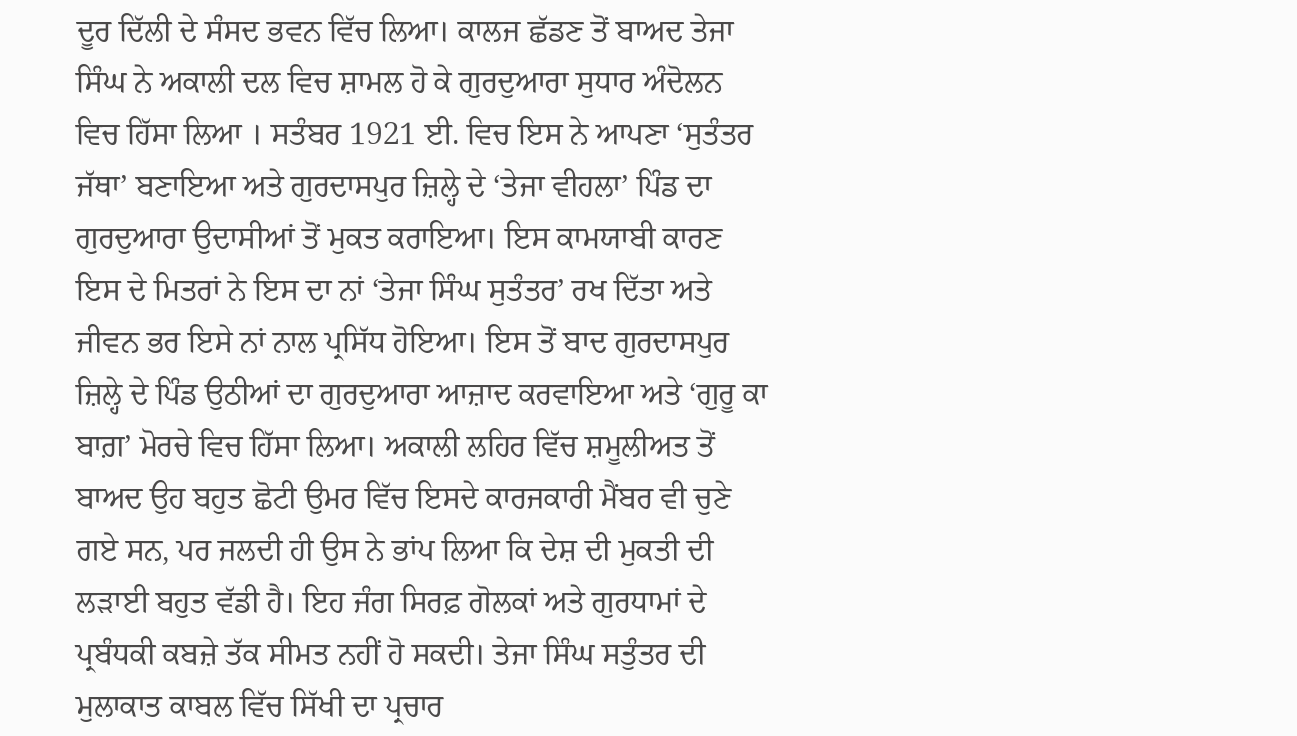ਦੂਰ ਦਿੱਲੀ ਦੇ ਸੰਸਦ ਭਵਨ ਵਿੱਚ ਲਿਆ। ਕਾਲਜ ਛੱਡਣ ਤੋਂ ਬਾਅਦ ਤੇਜਾ ਸਿੰਘ ਨੇ ਅਕਾਲੀ ਦਲ ਵਿਚ ਸ਼ਾਮਲ ਹੋ ਕੇ ਗੁਰਦੁਆਰਾ ਸੁਧਾਰ ਅੰਦੋਲਨ ਵਿਚ ਹਿੱਸਾ ਲਿਆ । ਸਤੰਬਰ 1921 ਈ. ਵਿਚ ਇਸ ਨੇ ਆਪਣਾ ‘ਸੁਤੰਤਰ ਜੱਥਾ’ ਬਣਾਇਆ ਅਤੇ ਗੁਰਦਾਸਪੁਰ ਜ਼ਿਲ੍ਹੇ ਦੇ ‘ਤੇਜਾ ਵੀਹਲਾ’ ਪਿੰਡ ਦਾ ਗੁਰਦੁਆਰਾ ਉਦਾਸੀਆਂ ਤੋਂ ਮੁਕਤ ਕਰਾਇਆ। ਇਸ ਕਾਮਯਾਬੀ ਕਾਰਣ ਇਸ ਦੇ ਮਿਤਰਾਂ ਨੇ ਇਸ ਦਾ ਨਾਂ ‘ਤੇਜਾ ਸਿੰਘ ਸੁਤੰਤਰ’ ਰਖ ਦਿੱਤਾ ਅਤੇ ਜੀਵਨ ਭਰ ਇਸੇ ਨਾਂ ਨਾਲ ਪ੍ਰਸਿੱਧ ਹੋਇਆ। ਇਸ ਤੋਂ ਬਾਦ ਗੁਰਦਾਸਪੁਰ ਜ਼ਿਲ੍ਹੇ ਦੇ ਪਿੰਡ ਉਠੀਆਂ ਦਾ ਗੁਰਦੁਆਰਾ ਆਜ਼ਾਦ ਕਰਵਾਇਆ ਅਤੇ ‘ਗੁਰੂ ਕਾ ਬਾਗ਼’ ਮੋਰਚੇ ਵਿਚ ਹਿੱਸਾ ਲਿਆ। ਅਕਾਲੀ ਲਹਿਰ ਵਿੱਚ ਸ਼ਮੂਲੀਅਤ ਤੋਂ ਬਾਅਦ ਉਹ ਬਹੁਤ ਛੋਟੀ ਉਮਰ ਵਿੱਚ ਇਸਦੇ ਕਾਰਜਕਾਰੀ ਮੈਂਬਰ ਵੀ ਚੁਣੇ ਗਏ ਸਨ, ਪਰ ਜਲਦੀ ਹੀ ਉਸ ਨੇ ਭਾਂਪ ਲਿਆ ਕਿ ਦੇਸ਼ ਦੀ ਮੁਕਤੀ ਦੀ ਲੜਾਈ ਬਹੁਤ ਵੱਡੀ ਹੈ। ਇਹ ਜੰਗ ਸਿਰਫ਼ ਗੋਲਕਾਂ ਅਤੇ ਗੁਰਧਾਮਾਂ ਦੇ ਪ੍ਰਬੰਧਕੀ ਕਬਜ਼ੇ ਤੱਕ ਸੀਮਤ ਨਹੀਂ ਹੋ ਸਕਦੀ। ਤੇਜਾ ਸਿੰਘ ਸਤੁੰਤਰ ਦੀ ਮੁਲਾਕਾਤ ਕਾਬਲ ਵਿੱਚ ਸਿੱਖੀ ਦਾ ਪ੍ਰਚਾਰ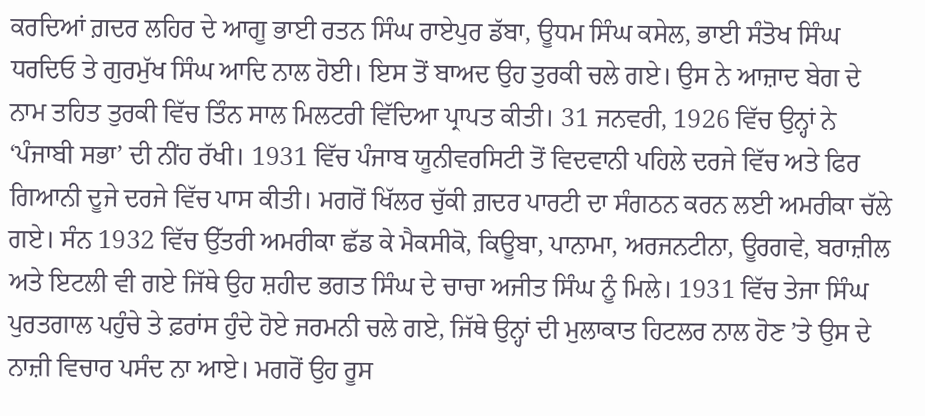ਕਰਦਿਆਂ ਗ਼ਦਰ ਲਹਿਰ ਦੇ ਆਗੂ ਭਾਈ ਰਤਨ ਸਿੰਘ ਰਾਏਪੁਰ ਡੱਬਾ, ਊਧਮ ਸਿੰਘ ਕਸੇਲ, ਭਾਈ ਸੰਤੋਖ ਸਿੰਘ ਧਰਦਿਓ ਤੇ ਗੁਰਮੁੱਖ ਸਿੰਘ ਆਦਿ ਨਾਲ ਹੋਈ। ਇਸ ਤੋਂ ਬਾਅਦ ਉਹ ਤੁਰਕੀ ਚਲੇ ਗਏ। ਉਸ ਨੇ ਆਜ਼ਾਦ ਬੇਗ ਦੇ ਨਾਮ ਤਹਿਤ ਤੁਰਕੀ ਵਿੱਚ ਤਿੰਨ ਸਾਲ ਮਿਲਟਰੀ ਵਿੱਦਿਆ ਪ੍ਰਾਪਤ ਕੀਤੀ। 31 ਜਨਵਰੀ, 1926 ਵਿੱਚ ਉਨ੍ਹਾਂ ਨੇ ‘ਪੰਜਾਬੀ ਸਭਾ’ ਦੀ ਨੀਂਹ ਰੱਖੀ। 1931 ਵਿੱਚ ਪੰਜਾਬ ਯੂਨੀਵਰਸਿਟੀ ਤੋਂ ਵਿਦਵਾਨੀ ਪਹਿਲੇ ਦਰਜੇ ਵਿੱਚ ਅਤੇ ਫਿਰ ਗਿਆਨੀ ਦੂਜੇ ਦਰਜੇ ਵਿੱਚ ਪਾਸ ਕੀਤੀ। ਮਗਰੋਂ ਖਿੱਲਰ ਚੁੱਕੀ ਗ਼ਦਰ ਪਾਰਟੀ ਦਾ ਸੰਗਠਨ ਕਰਨ ਲਈ ਅਮਰੀਕਾ ਚੱਲੇ ਗਏ। ਸੰਨ 1932 ਵਿੱਚ ਉੱਤਰੀ ਅਮਰੀਕਾ ਛੱਡ ਕੇ ਮੈਕਸੀਕੋ, ਕਿਊਬਾ, ਪਾਨਾਮਾ, ਅਰਜਨਟੀਨਾ, ਊਰਗਵੇ, ਬਰਾਜ਼ੀਲ ਅਤੇ ਇਟਲੀ ਵੀ ਗਏ ਜਿੱਥੇ ਉਹ ਸ਼ਹੀਦ ਭਗਤ ਸਿੰਘ ਦੇ ਚਾਚਾ ਅਜੀਤ ਸਿੰਘ ਨੂੰ ਮਿਲੇ। 1931 ਵਿੱਚ ਤੇਜਾ ਸਿੰਘ ਪੁਰਤਗਾਲ ਪਹੁੰਚੇ ਤੇ ਫ਼ਰਾਂਸ ਹੁੰਦੇ ਹੋਏ ਜਰਮਨੀ ਚਲੇ ਗਏ, ਜਿੱਥੇ ਉਨ੍ਹਾਂ ਦੀ ਮੁਲਾਕਾਤ ਹਿਟਲਰ ਨਾਲ ਹੋਣ ’ਤੇ ਉਸ ਦੇ ਨਾਜ਼ੀ ਵਿਚਾਰ ਪਸੰਦ ਨਾ ਆਏ। ਮਗਰੋਂ ਉਹ ਰੂਸ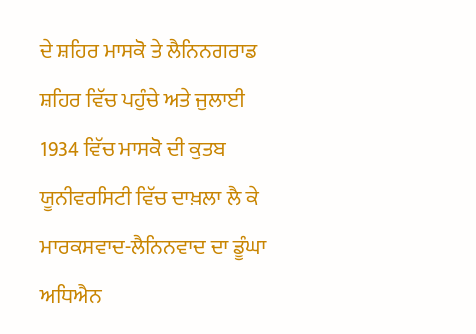ਦੇ ਸ਼ਹਿਰ ਮਾਸਕੋ ਤੇ ਲੈਨਿਨਗਰਾਡ ਸ਼ਹਿਰ ਵਿੱਚ ਪਹੁੰਚੇ ਅਤੇ ਜੁਲਾਈ 1934 ਵਿੱਚ ਮਾਸਕੋ ਦੀ ਕੁਤਬ ਯੂਨੀਵਰਸਿਟੀ ਵਿੱਚ ਦਾਖ਼ਲਾ ਲੈ ਕੇ ਮਾਰਕਸਵਾਦ-ਲੈਨਿਨਵਾਦ ਦਾ ਡੂੰਘਾ ਅਧਿਐਨ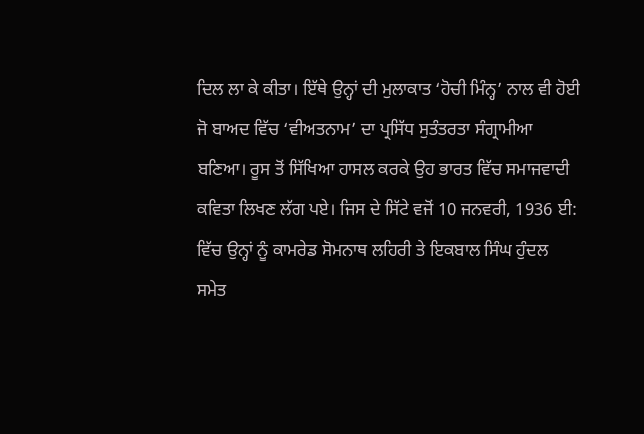ਦਿਲ ਲਾ ਕੇ ਕੀਤਾ। ਇੱਥੇ ਉਨ੍ਹਾਂ ਦੀ ਮੁਲਾਕਾਤ ‘ਹੋਚੀ ਮਿੰਨ੍ਹ’ ਨਾਲ ਵੀ ਹੋਈ ਜੋ ਬਾਅਦ ਵਿੱਚ ‘ਵੀਅਤਨਾਮ’ ਦਾ ਪ੍ਰਸਿੱਧ ਸੁਤੰਤਰਤਾ ਸੰਗ੍ਰਾਮੀਆ ਬਣਿਆ। ਰੂਸ ਤੋਂ ਸਿੱਖਿਆ ਹਾਸਲ ਕਰਕੇ ਉਹ ਭਾਰਤ ਵਿੱਚ ਸਮਾਜਵਾਦੀ ਕਵਿਤਾ ਲਿਖਣ ਲੱਗ ਪਏ। ਜਿਸ ਦੇ ਸਿੱਟੇ ਵਜੋਂ 10 ਜਨਵਰੀ, 1936 ਈ: ਵਿੱਚ ਉਨ੍ਹਾਂ ਨੂੰ ਕਾਮਰੇਡ ਸੋਮਨਾਥ ਲਹਿਰੀ ਤੇ ਇਕਬਾਲ ਸਿੰਘ ਹੁੰਦਲ ਸਮੇਤ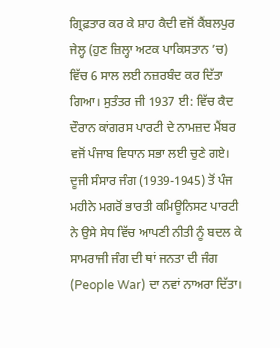ਗ੍ਰਿਫ਼ਤਾਰ ਕਰ ਕੇ ਸ਼ਾਹ ਕੈਦੀ ਵਜੋਂ ਕੈਂਬਲਪੁਰ ਜੇਲ੍ਹ (ਹੁਣ ਜ਼ਿਲ੍ਹਾ ਅਟਕ ਪਾਕਿਸਤਾਨ ’ਚ) ਵਿੱਚ 6 ਸਾਲ ਲਈ ਨਜ਼ਰਬੰਦ ਕਰ ਦਿੱਤਾ ਗਿਆ। ਸੁਤੰਤਰ ਜੀ 1937 ਈ: ਵਿੱਚ ਕੈਦ ਦੌਰਾਨ ਕਾਂਗਰਸ ਪਾਰਟੀ ਦੇ ਨਾਮਜ਼ਦ ਮੈਂਬਰ ਵਜੋਂ ਪੰਜਾਬ ਵਿਧਾਨ ਸਭਾ ਲਈ ਚੁਣੇ ਗਏ। ਦੂਜੀ ਸੰਸਾਰ ਜੰਗ (1939-1945) ਤੋਂ ਪੰਜ ਮਹੀਨੇ ਮਗਰੋਂ ਭਾਰਤੀ ਕਮਿਊਨਿਸਟ ਪਾਰਟੀ ਨੇ ਉਸੇ ਸੇਧ ਵਿੱਚ ਆਪਣੀ ਨੀਤੀ ਨੂੰ ਬਦਲ ਕੇ ਸਾਮਰਾਜੀ ਜੰਗ ਦੀ ਥਾਂ ਜਨਤਾ ਦੀ ਜੰਗ (People War) ਦਾ ਨਵਾਂ ਨਾਅਰਾ ਦਿੱਤਾ।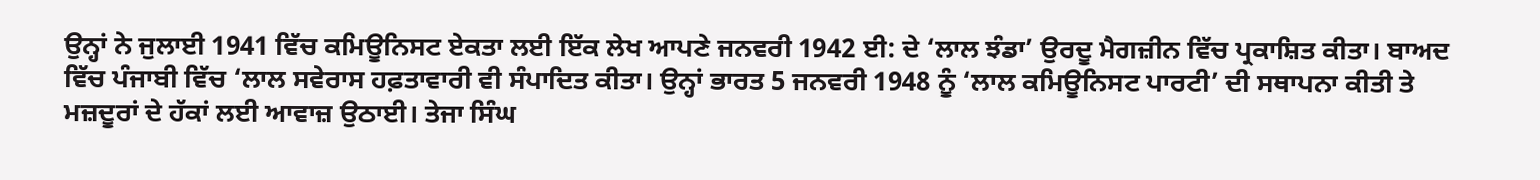ਉਨ੍ਹਾਂ ਨੇ ਜੁਲਾਈ 1941 ਵਿੱਚ ਕਮਿਊਨਿਸਟ ਏਕਤਾ ਲਈ ਇੱਕ ਲੇਖ ਆਪਣੇ ਜਨਵਰੀ 1942 ਈ: ਦੇ ‘ਲਾਲ ਝੰਡਾ’ ਉਰਦੂ ਮੈਗਜ਼ੀਨ ਵਿੱਚ ਪ੍ਰਕਾਸ਼ਿਤ ਕੀਤਾ। ਬਾਅਦ ਵਿੱਚ ਪੰਜਾਬੀ ਵਿੱਚ ‘ਲਾਲ ਸਵੇਰਾਸ ਹਫ਼ਤਾਵਾਰੀ ਵੀ ਸੰਪਾਦਿਤ ਕੀਤਾ। ਉਨ੍ਹਾਂ ਭਾਰਤ 5 ਜਨਵਰੀ 1948 ਨੂੰ ‘ਲਾਲ ਕਮਿਊਨਿਸਟ ਪਾਰਟੀ’ ਦੀ ਸਥਾਪਨਾ ਕੀਤੀ ਤੇ ਮਜ਼ਦੂਰਾਂ ਦੇ ਹੱਕਾਂ ਲਈ ਆਵਾਜ਼ ਉਠਾਈ। ਤੇਜਾ ਸਿੰਘ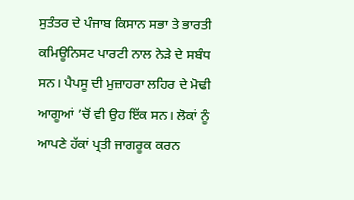ਸੁਤੰਤਰ ਦੇ ਪੰਜਾਬ ਕਿਸਾਨ ਸਭਾ ਤੇ ਭਾਰਤੀ ਕਮਿਊਨਿਸਟ ਪਾਰਟੀ ਨਾਲ ਨੇੜੇ ਦੇ ਸਬੰਧ ਸਨ। ਪੈਪਸੂ ਦੀ ਮੁਜ਼ਾਹਰਾ ਲਹਿਰ ਦੇ ਮੋਢੀ ਆਗੂਆਂ ’ਚੋਂ ਵੀ ਉਹ ਇੱਕ ਸਨ। ਲੋਕਾਂ ਨੂੰ ਆਪਣੇ ਹੱਕਾਂ ਪ੍ਰਤੀ ਜਾਗਰੂਕ ਕਰਨ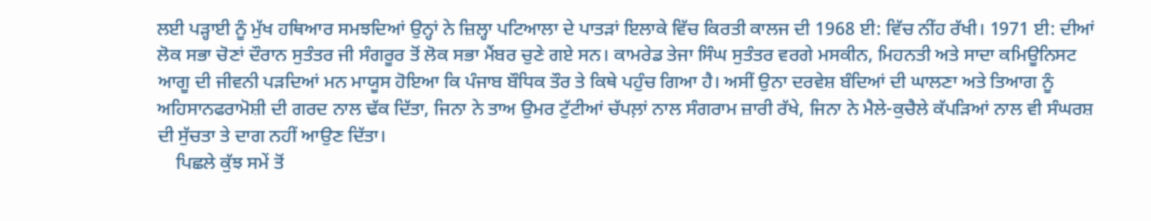ਲਈ ਪੜ੍ਹਾਈ ਨੂੰ ਮੁੱਖ ਹਥਿਆਰ ਸਮਝਦਿਆਂ ਉਨ੍ਹਾਂ ਨੇ ਜ਼ਿਲ੍ਹਾ ਪਟਿਆਲਾ ਦੇ ਪਾਤੜਾਂ ਇਲਾਕੇ ਵਿੱਚ ਕਿਰਤੀ ਕਾਲਜ ਦੀ 1968 ਈ: ਵਿੱਚ ਨੀਂਹ ਰੱਖੀ। 1971 ਈ: ਦੀਆਂ ਲੋਕ ਸਭਾ ਚੋਣਾਂ ਦੌਰਾਨ ਸੁਤੰਤਰ ਜੀ ਸੰਗਰੂਰ ਤੋਂ ਲੋਕ ਸਭਾ ਮੈਂਬਰ ਚੁਣੇ ਗਏ ਸਨ। ਕਾਮਰੇਡ ਤੇਜਾ ਸਿੰਘ ਸੁਤੰਤਰ ਵਰਗੇ ਮਸਕੀਨ, ਮਿਹਨਤੀ ਅਤੇ ਸਾਦਾ ਕਮਿਊਨਿਸਟ ਆਗੂ ਦੀ ਜੀਵਨੀ ਪੜਦਿਆਂ ਮਨ ਮਾਯੂਸ ਹੋਇਆ ਕਿ ਪੰਜਾਬ ਬੌਧਿਕ ਤੌਰ ਤੇ ਕਿਥੇ ਪਹੁੰਚ ਗਿਆ ਹੈ। ਅਸੀਂ ਉਨਾ ਦਰਵੇਸ਼ ਬੰਦਿਆਂ ਦੀ ਘਾਲਣਾ ਅਤੇ ਤਿਆਗ ਨੂੰ ਅਹਿਸਾਨਫਰਾਮੋਸ਼ੀ ਦੀ ਗਰਦ ਨਾਲ ਢੱਕ ਦਿੱਤਾ, ਜਿਨਾ ਨੇ ਤਾਅ ਉਮਰ ਟੁੱਟੀਆਂ ਚੱਪਲ਼ਾਂ ਨਾਲ ਸੰਗਰਾਮ ਜ਼ਾਰੀ ਰੱਖੇ, ਜਿਨਾ ਨੇ ਮੈਲੇ-ਕੁਚੈਲੇ ਕੱਪੜਿਆਂ ਨਾਲ ਵੀ ਸੰਘਰਸ਼ ਦੀ ਸੁੱਚਤਾ ਤੇ ਦਾਗ ਨਹੀਂ ਆਉਣ ਦਿੱਤਾ।
    ਪਿਛਲੇ ਕੁੱਝ ਸਮੇਂ ਤੋਂ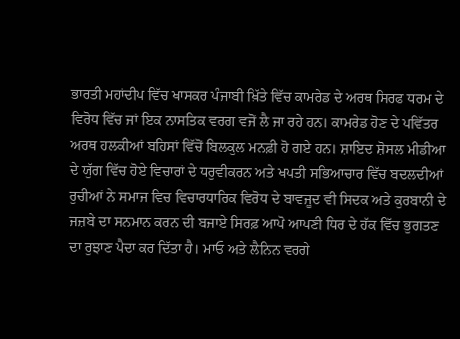ਭਾਰਤੀ ਮਹਾਂਦੀਪ ਵਿੱਚ ਖਾਸਕਰ ਪੰਜਾਬੀ ਖ਼ਿੱਤੇ ਵਿੱਚ ਕਾਮਰੇਡ ਦੇ ਅਰਥ ਸਿਰਫ ਧਰਮ ਦੇ ਵਿਰੋਧ ਵਿੱਚ ਜਾਂ ਇਕ ਨਾਸਤਿਕ ਵਰਗ ਵਜੋਂ ਲੈ ਜਾ ਰਹੇ ਹਨ। ਕਾਮਰੇਡ ਹੋਣ ਦੇ ਪਵਿੱਤਰ ਅਰਥ ਹਲਕੀਆਂ ਬਹਿਸਾਂ ਵਿੱਚੋਂ ਬਿਲਕੁਲ ਮਨਫ਼ੀ ਹੋ ਗਏ ਹਨ। ਸ਼ਾਇਦ ਸ਼ੋਸਲ ਮੀਡੀਆ ਦੇ ਯੁੱਗ ਵਿੱਚ ਹੋਏ ਵਿਚਾਰਾਂ ਦੇ ਧਰੁਵੀਕਰਨ ਅਤੇ ਖਪਤੀ ਸਭਿਆਚਾਰ ਵਿੱਚ ਬਦਲਦੀਆਂ ਰੁਚੀਆਂ ਨੇ ਸਮਾਜ ਵਿਚ ਵਿਚਾਰਧਾਰਿਕ ਵਿਰੋਧ ਦੇ ਬਾਵਜੂਦ ਵੀ ਸਿਦਕ ਅਤੇ ਕੁਰਬਾਨੀ ਦੇ ਜਜ਼ਬੇ ਦਾ ਸਨਮਾਨ ਕਰਨ ਦੀ ਬਜਾਏ ਸਿਰਫ਼ ਆਪੋ ਆਪਣੀ ਧਿਰ ਦੇ ਹੱਕ ਵਿੱਚ ਭੁਗਤਣ ਦਾ ਰੁਝਾਣ ਪੈਦਾ ਕਰ ਦਿੱਤਾ ਹੈ। ਮਾਓ ਅਤੇ ਲੈਨਿਨ ਵਰਗੇ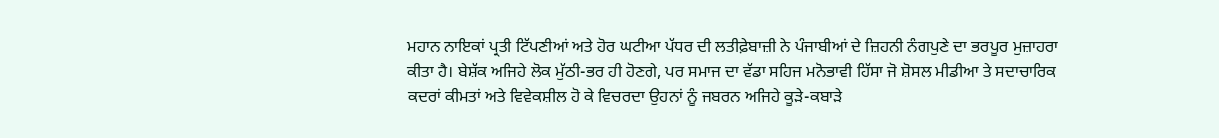ਮਹਾਨ ਨਾਇਕਾਂ ਪ੍ਰਤੀ ਟਿੱਪਣੀਆਂ ਅਤੇ ਹੋਰ ਘਟੀਆ ਪੱਧਰ ਦੀ ਲਤੀਫ਼ੇਬਾਜ਼ੀ ਨੇ ਪੰਜਾਬੀਆਂ ਦੇ ਜ਼ਿਹਨੀ ਨੰਗਪੁਣੇ ਦਾ ਭਰਪੂਰ ਮੁਜ਼ਾਹਰਾ ਕੀਤਾ ਹੈ। ਬੇਸ਼ੱਕ ਅਜਿਹੇ ਲੋਕ ਮੁੱਠੀ-ਭਰ ਹੀ ਹੋਣਗੇ, ਪਰ ਸਮਾਜ ਦਾ ਵੱਡਾ ਸਹਿਜ ਮਨੋਭਾਵੀ ਹਿੱਸਾ ਜੋ ਸ਼ੋਸਲ ਮੀਡੀਆ ਤੇ ਸਦਾਚਾਰਿਕ ਕਦਰਾਂ ਕੀਮਤਾਂ ਅਤੇ ਵਿਵੇਕਸ਼ੀਲ ਹੋ ਕੇ ਵਿਚਰਦਾ ਉਹਨਾਂ ਨੂੰ ਜਬਰਨ ਅਜਿਹੇ ਕੂੜੇ-ਕਬਾੜੇ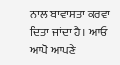ਨਾਲ ਬਾਵਾਸਤਾ ਕਰਵਾ ਦਿਤਾ ਜਾਂਦਾ ਹੈ। ਆਓ ਆਪੋ ਆਪਣੇ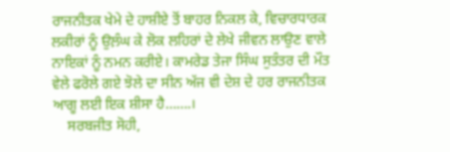ਰਾਜਨੀਤਕ ਖੇਮੇ ਦੇ ਹਾਸ਼ੀਏ ਤੋਂ ਬਾਹਰ ਨਿਕਲ ਕੇ, ਵਿਚਾਰਧਾਰਕ ਲਕੀਰਾਂ ਨੂੰ ਉਲ਼ੰਘ ਕੇ ਲੋਕ ਲਹਿਰਾਂ ਦੇ ਲੇਖੇ ਜੀਵਨ ਲਾਉਣ ਵਾਲੇ ਨਾਇਕਾਂ ਨੂੰ ਨਮਨ ਕਰੀਏ। ਕਾਮਰੇਡ ਤੇਜਾ ਸਿੰਘ ਸੁਤੰਤਰ ਦੀ ਮੌਤ ਵੇਲੇ ਫਰੋਲੇ ਗਏ ਝੋਲੇ ਦਾ ਸੀਨ ਅੱਜ ਵੀ ਦੇਸ਼ ਦੇ ਹਰ ਰਾਜਨੀਤਕ ਆਗੂ ਲਈ ਇਕ ਸ਼ੀਸਾ ਹੈ…….।
    ਸਰਬਜੀਤ ਸੋਹੀ,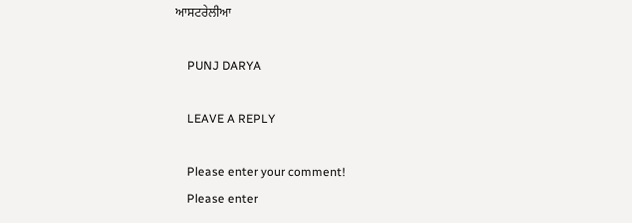ਆਸਟਰੇਲੀਆ

    PUNJ DARYA

    LEAVE A REPLY

    Please enter your comment!
    Please enter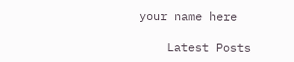your name here

    Latest Posts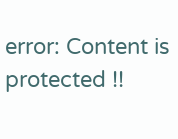error: Content is protected !!